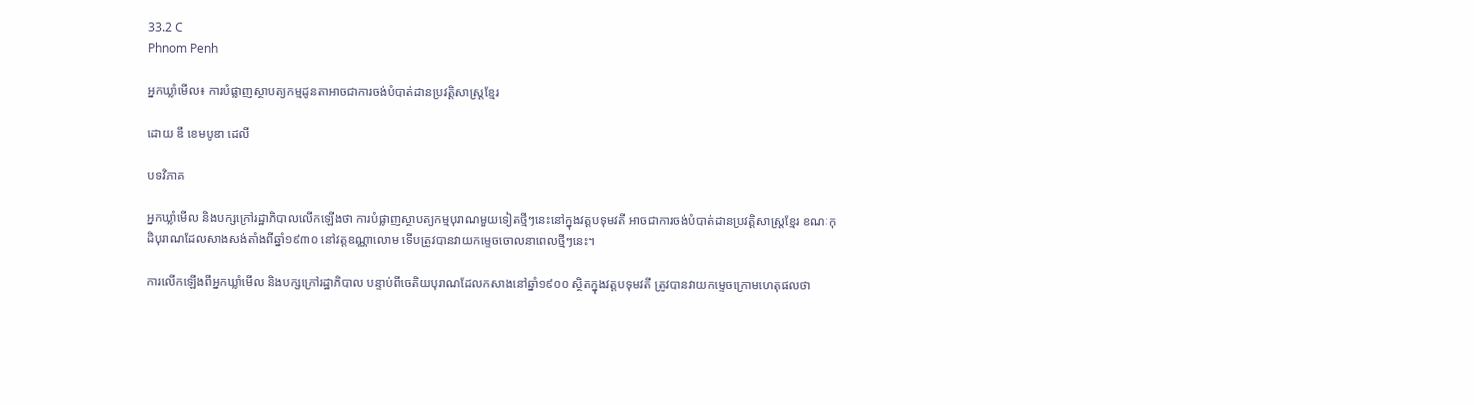33.2 C
Phnom Penh

អ្នកឃ្លាំមើល៖ ការបំផ្លាញស្ថាបត្យកម្មដូនតាអាចជាការចង់បំបាត់ដានប្រវត្តិសាស្ត្រខ្មែរ

ដោយ ឌឹ ខេមបូឌា ដេលី

បទវិភាគ

អ្នកឃ្លាំមើល និងបក្សក្រៅរដ្ឋាភិបាលលើកឡើងថា ការបំផ្លាញស្ថាបត្យកម្មបុរាណមួយទៀតថ្មីៗនេះនៅក្នុងវត្តបទុមវតី អាចជាការចង់បំបាត់ដានប្រវត្តិសាស្ត្រខ្មែរ ខណៈកុដិបុរាណដែលសាងសង់តាំងពីឆ្នាំ១៩៣០ នៅវត្តឧណ្ណាលោម ទើបត្រូវបានវាយកម្ទេចចោលនាពេលថ្មីៗនេះ។

ការលើកឡើងពីអ្នកឃ្លាំមើល និងបក្សក្រៅរដ្ឋាភិបាល បន្ទាប់ពីចេតិយបុរាណដែលកសាងនៅឆ្នាំ១៩០០ ស្ថិតក្នុងវត្តបទុមវតី ត្រូវបានវាយកម្ទេចក្រោមហេតុផលថា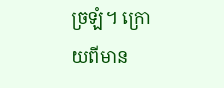ច្រឡំ។ ក្រោយពីមាន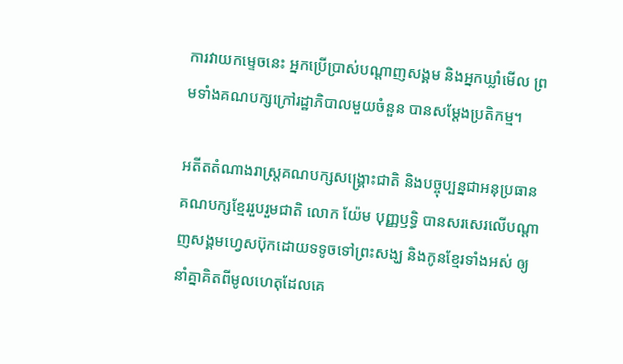ការវាយកម្ទេចនេះ អ្នកប្រើប្រាស់បណ្ដាញសង្គម និងអ្នកឃ្លាំមើល ព្រមទាំងគណបក្សក្រៅរដ្ឋាភិបាលមួយចំនួន បានសម្ដែងប្រតិកម្ម។

អតីតតំណាងរាស្ត្រគណបក្សសង្គ្រោះជាតិ និងបច្ចុប្បន្នជាអនុប្រធានគណបក្សខ្មែររួបរួមជាតិ លោក យ៉ែម បុញ្ញឫទ្ធិ បានសរសេរលើបណ្ដាញសង្គមហ្វេសប៊ុកដោយទទូចទៅព្រះសង្ឃ និងកូនខ្មែរទាំងអស់ ឲ្យនាំគ្នាគិតពីមូលហេតុដែលគេ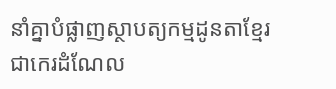នាំគ្នាបំផ្លាញស្ថាបត្យកម្មដូនតាខ្មែរជាកេរដំណែល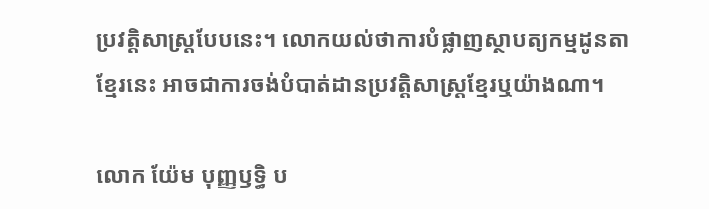ប្រវត្តិសាស្ត្របែបនេះ។ លោកយល់ថាការបំផ្លាញស្ថាបត្យកម្មដូនតាខ្មែរនេះ អាចជាការចង់បំបាត់ដានប្រវត្តិសាស្ត្រខ្មែរឬយ៉ាងណា។

លោក យ៉ែម បុញ្ញឫទ្ធិ ប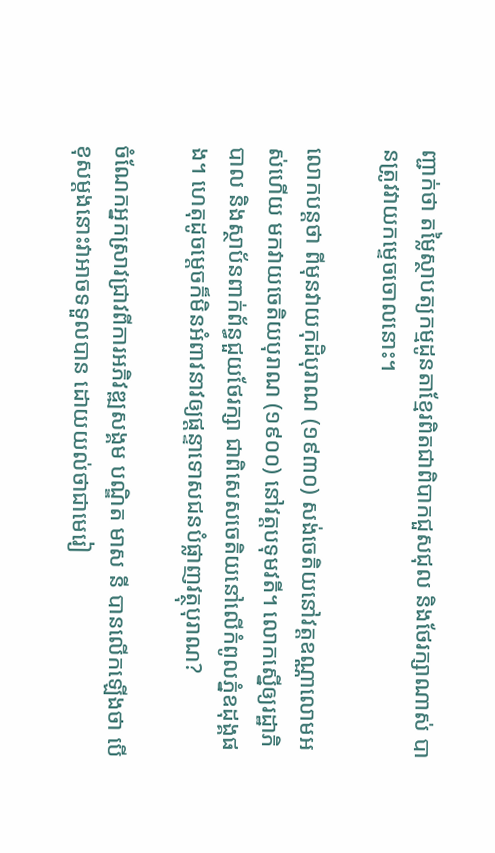ញ្ជាក់ថា តម្លៃស្ថាបត្យកម្មដូនតាខ្មែរពិតជាពិបាកជួសជុល និងថែរក្សាណាស់ បានត្រូវវាយកម្ទេចចោលនោះ។

លោកបន្តថា ពីមុនវាយកុដិបុរាណ (១៩៣០) សង់ចេតិយនៅវត្តឧណ្ណាលោមអស់ហើយ មកវាយចេតិយបុរាណ (១៩០០) នៅវត្តបទុមវតី។ លោកស្នើឲ្យរដ្ឋាភិបាល និងស្ថាប័នពាក់ព័ន្ធជួយថែរក្សា ជាពិសេសចេតិយនៅលើកំពូលភ្នំឧដុង្គផង។ ហេតុដូចម្តេចក៏មិនអំពាវនាវឲ្យផ្ដន្ទាទោសជនបំផ្លាញវត្ថុបុរាណ?

ចំណែកអ្នកស្រាវជ្រាវពីការអភិវឌ្ឍសង្គម បណ្ឌិត មាស នី បានលើកឡើងថា បើខុសម្តងនោះវាអាចទទួលបាន ដោយយល់ថាជាមេរៀ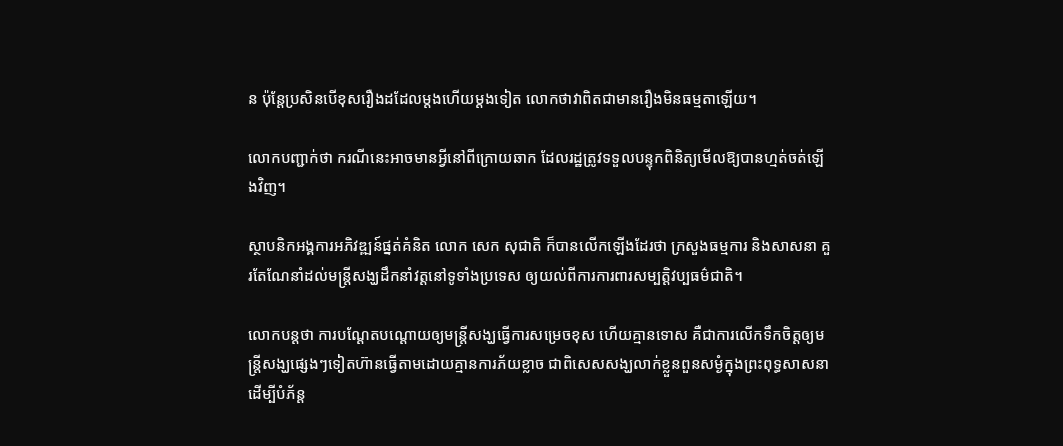ន ប៉ុន្តែប្រសិនបើខុសរឿងដដែលម្តងហើយម្តងទៀត លោកថាវាពិតជាមានរឿងមិនធម្មតាឡើយ។

លោកបញ្ជាក់ថា ករណីនេះអាចមានអ្វីនៅពីក្រោយឆាក ដែលរដ្ឋត្រូវទទួលបន្ទុកពិនិត្យមើលឱ្យបានហ្មត់ចត់ឡើងវិញ។

ស្ថាបនិកអង្គការអភិវឌ្ឍន៍ផ្នត់គំនិត លោក សេក សុជាតិ ក៏បានលើកឡើងដែរថា ក្រសួងធម្មការ និងសាសនា គួរតែណែនាំដល់មន្ត្រីសង្ឃដឹកនាំវត្តនៅទូទាំងប្រទេស ឲ្យយល់ពីការការពារសម្បត្តិវប្បធម៌ជាតិ។

លោកបន្តថា ការបណ្ដែតបណ្ដោយឲ្យមន្ត្រីសង្ឃធ្វើការសម្រេចខុស ហើយគ្មានទោស គឺជាការលើកទឹកចិត្តឲ្យមន្ត្រីសង្ឃផ្សេងៗទៀតហ៊ានធ្វើតាមដោយគ្មានការភ័យខ្លាច ជាពិសេសសង្ឃលាក់ខ្លួនពួនសម្ងំក្នុងព្រះពុទ្ធសាសនា ដើម្បីបំភ័ន្ត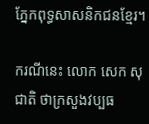ភ្នែកពុទ្ធសាសនិកជនខ្មែរ។

ករណីនេះ លោក សេក សុជាតិ ថាក្រសួងវប្បធ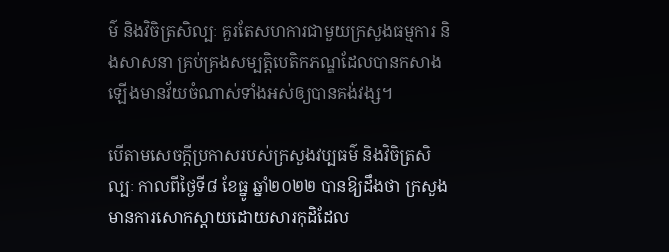ម៌ និងវិចិត្រសិល្បៈ គួរតែសហការជាមួយក្រសួងធម្មការ និងសាសនា គ្រប់គ្រងសម្បត្តិបេតិកភណ្ឌដែលបានកសាងឡើងមានវ័យចំណាស់ទាំងអស់ឲ្យបានគង់វង្ស។

បើតាមសេចក្ដីប្រកាសរបស់ក្រសួងវប្បធម៌ និងវិចិត្រសិល្បៈ កាលពីថ្ងៃទី៨ ខែធ្នូ ឆ្នាំ២០២២ បានឱ្យដឹងថា ក្រសួងមានការសោកស្ដាយដោយសារកុដិដែល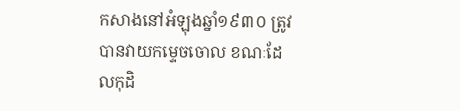កសាងនៅអំឡុងឆ្នាំ១៩៣០ ត្រូវបានវាយកម្ទេចចោល ខណៈដែលកុដិ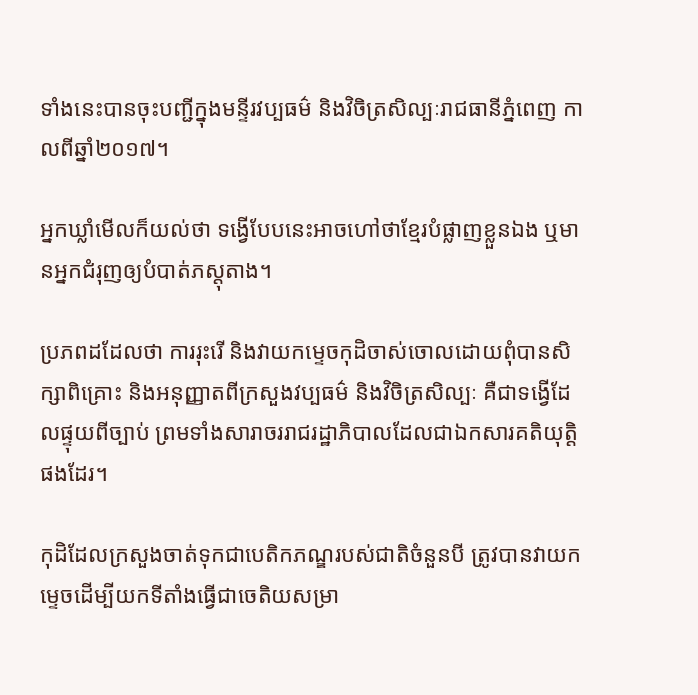ទាំងនេះបានចុះបញ្ជីក្នុងមន្ទីរវប្បធម៌ និងវិចិត្រសិល្បៈរាជធានីភ្នំពេញ កាលពីឆ្នាំ២០១៧។

អ្នកឃ្លាំមើលក៏យល់ថា ទង្វើបែបនេះអាចហៅថាខ្មែរបំផ្លាញខ្លួនឯង ឬមានអ្នកជំរុញឲ្យបំបាត់ភស្តុតាង។

ប្រភពដដែលថា ការរុះរើ និងវាយកម្ទេចកុដិចាស់ចោលដោយពុំបានសិក្សាពិគ្រោះ និងអនុញ្ញាតពីក្រសួងវប្បធម៌ និងវិចិត្រសិល្បៈ គឺជាទង្វើដែលផ្ទុយពីច្បាប់ ព្រមទាំងសារាចររាជរដ្ឋាភិបាលដែលជាឯកសារគតិយុត្តិផងដែរ។

កុដិដែលក្រសួងចាត់ទុកជាបេតិកភណ្ឌរបស់ជាតិចំនួនបី ត្រូវបានវាយកម្ទេចដើម្បីយកទីតាំងធ្វើជាចេតិយសម្រា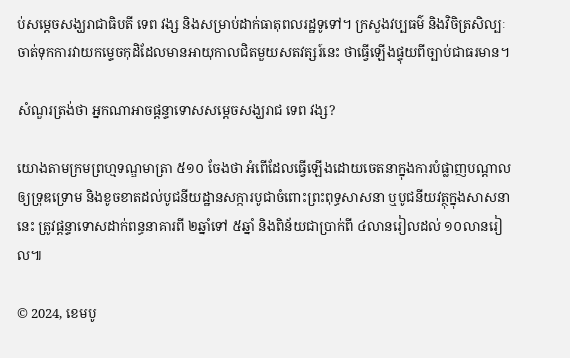ប់សម្ដេចសង្ឃរាជាធិបតី ទេព វង្ស និងសម្រាប់ដាក់ធាតុពលរដ្ឋទូទៅ។ ក្រសួងវប្បធម៌ និងវិចិត្រសិល្បៈចាត់ទុកការវាយកម្ទេចកុដិដែលមានអាយុកាលជិតមួយសតវត្សរ៍នេះ ថាធ្វើឡើងផ្ទុយពីច្បាប់ជាធរមាន។

សំណួរត្រង់ថា អ្នកណាអាចផ្ដន្ទាទោសសម្តេចសង្ឃរាជ ទេព វង្ស?

យោងតាមក្រមព្រហ្មទណ្ឌមាត្រា ៥១០ ចែងថា អំពើដែលធ្វើឡើងដោយចេតនាក្នុងការបំផ្លាញបណ្ដាលឲ្យទ្រុឌទ្រោម និងខូចខាតដល់បូជនីយដ្ឋានសក្ការបូជាចំពោះព្រះពុទ្ធសាសនា ឬបូជនីយវត្ថុក្នុងសាសនានេះ ត្រូវផ្ដន្ទាទោសដាក់ពន្ធនាគារពី ២ឆ្នាំទៅ ៥ឆ្នាំ និងពិន័យជាប្រាក់ពី ៤លានរៀលដល់ ១០លានរៀល៕

© 2024, ខេមបូ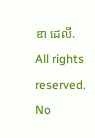ឌា ដេលី. All rights reserved. No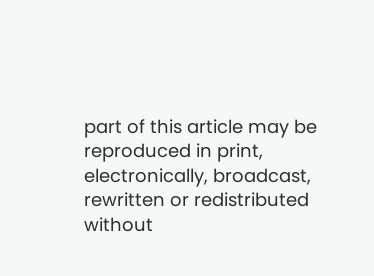part of this article may be reproduced in print, electronically, broadcast, rewritten or redistributed without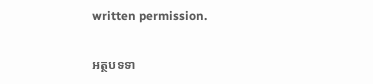written permission.

អត្ថបទទា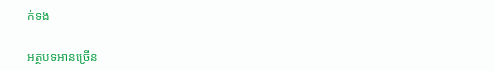ក់ទង

អត្ថបទអានច្រើន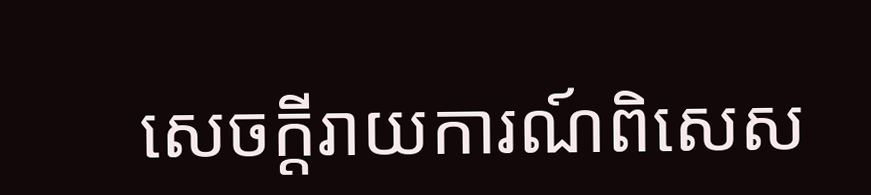សេចក្ដីរាយការណ៍ពិសេស